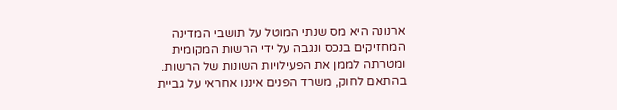ארנונה היא מס שנתי המוטל על תושבי המדינה המחזיקים בנכס ונגבה על ידי הרשות המקומית ומטרתה לממן את הפעילויות השונות של הרשות.
בהתאם לחוק, משרד הפנים איננו אחראי על גביית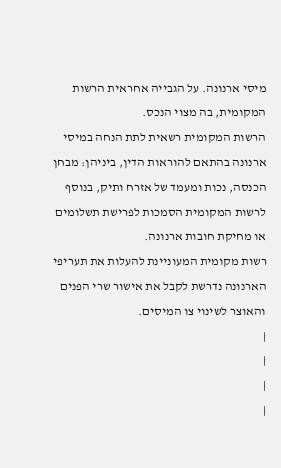מיסי ארנונה. על הגבייה אחראית הרשות המקומית, בה מצוי הנכס.
הרשות המקומית רשאית לתת הנחה במיסי ארנונה בהתאם להוראות הדין, ביניהן: מבחן הכנסה, נכות ומעמד של אזרח ותיק, בנוסף לרשות המקומית הסמכות לפרישת תשלומים או מחיקת חובות ארנונה.
רשות מקומית המעוניינת להעלות את תעריפי הארנונה נדרשת לקבל את אישור שרי הפנים והאוצר לשינוי צו המיסים.
|
|
|
|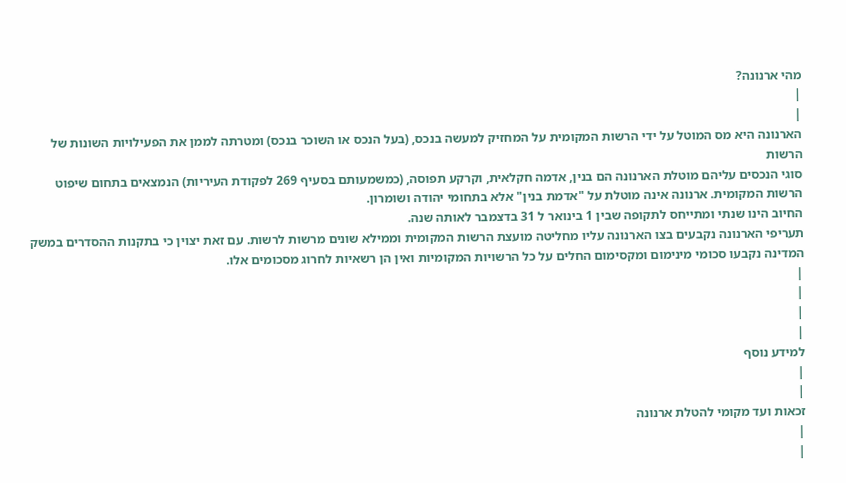מהי ארנונה?
|
|
הארנונה היא מס המוטל על ידי הרשות המקומית על המחזיק למעשה בנכס, (בעל הנכס או השוכר בנכס) ומטרתה לממן את הפעילויות השונות של הרשות
סוגי הנכסים עליהם מוטלת הארנונה הם בנין, אדמה חקלאית, וקרקע תפוסה, (כמשמעותם בסעיף 269 לפקודת העיריות) הנמצאים בתחום שיפוט הרשות המקומית. ארנונה אינה מוטלת על "אדמת בנין" אלא בתחומי יהודה ושומרון.
החיוב הינו שנתי ומתייחס לתקופה שבין 1 בינואר ל 31 בדצמבר לאותה שנה.
תעריפי הארנונה נקבעים בצו הארנונה עליו מחליטה מועצת הרשות המקומית וממילא שונים מרשות לרשות. עם זאת יצוין כי בתקנות ההסדרים במשק המדינה נקבעו סכומי מינימום ומקסימום החלים על כל הרשויות המקומיות ואין הן רשאיות לחרוג מסכומים אלו.
|
|
|
|
למידע נוסף
|
|
זכאות ועד מקומי להטלת ארנונה
|
|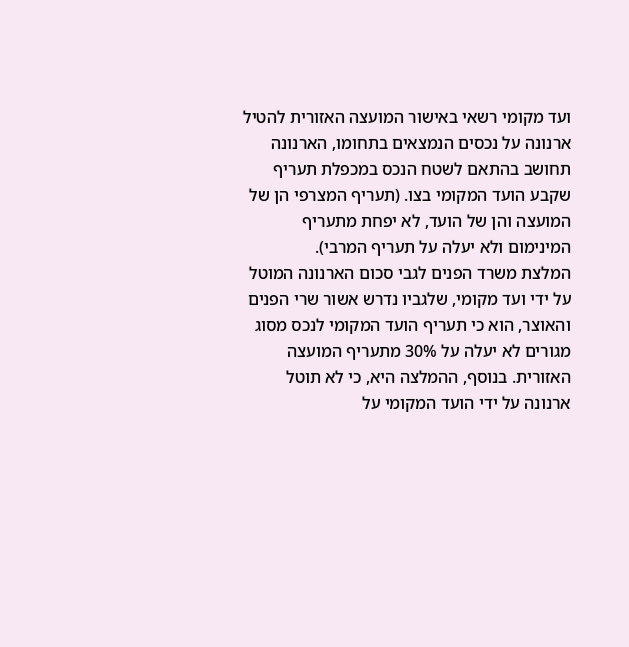ועד מקומי רשאי באישור המועצה האזורית להטיל ארנונה על נכסים הנמצאים בתחומו, הארנונה תחושב בהתאם לשטח הנכס במכפלת תעריף שקבע הועד המקומי בצו. (תעריף המצרפי הן של המועצה והן של הועד, לא יפחת מתעריף המינימום ולא יעלה על תעריף המרבי).
המלצת משרד הפנים לגבי סכום הארנונה המוטל על ידי ועד מקומי, שלגביו נדרש אשור שרי הפנים והאוצר, הוא כי תעריף הועד המקומי לנכס מסוג מגורים לא יעלה על 30% מתעריף המועצה האזורית. בנוסף, ההמלצה היא, כי לא תוטל ארנונה על ידי הועד המקומי על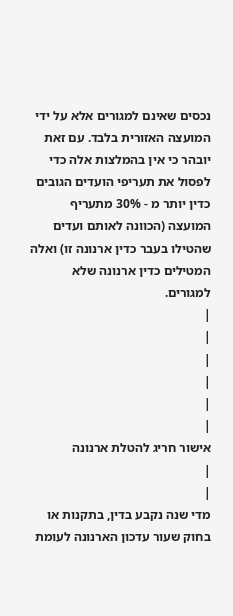נכסים שאינם למגורים אלא על ידי המועצה האזורית בלבד. עם זאת יובהר כי אין בהמלצות אלה כדי לפסול את תעריפי הועדים הגובים כדין יותר מ - 30% מתעריף המועצה (הכוונה לאותם ועדים שהטילו בעבר כדין ארנונה זו) ואלה המטילים כדין ארנונה שלא למגורים.
|
|
|
|
|
|
אישור חריג להטלת ארנונה
|
|
מדי שנה נקבע בדין, בתקנות או בחוק שעור עדכון הארנונה לעומת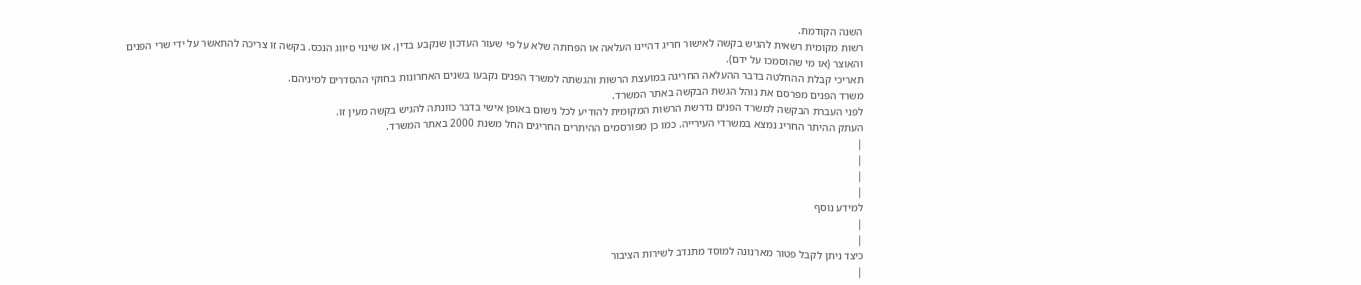השנה הקודמת.
רשות מקומית רשאית להגיש בקשה לאישור חריג דהיינו העלאה או הפחתה שלא על פי שעור העדכון שנקבע בדין, או שינוי סיווג הנכס. בקשה זו צריכה להתאשר על ידי שרי הפנים והאוצר (או מי שהוסמכו על ידם).
תאריכי קבלת ההחלטה בדבר ההעלאה החריגה במועצת הרשות והגשתה למשרד הפנים נקבעו בשנים האחרונות בחוקי ההסדרים למיניהם.
משרד הפנים מפרסם את נוהל הגשת הבקשה באתר המשרד.
לפני העברת הבקשה למשרד הפנים נדרשת הרשות המקומית להודיע לכל נישום באופן אישי בדבר כוונתה להגיש בקשה מעין זו.
העתק ההיתר החריג נמצא במשרדי העירייה. כמו כן מפורסמים ההיתרים החריגים החל משנת 2000 באתר המשרד.
|
|
|
|
למידע נוסף
|
|
כיצד ניתן לקבל פטור מארנונה למוסד מתנדב לשירות הציבור
|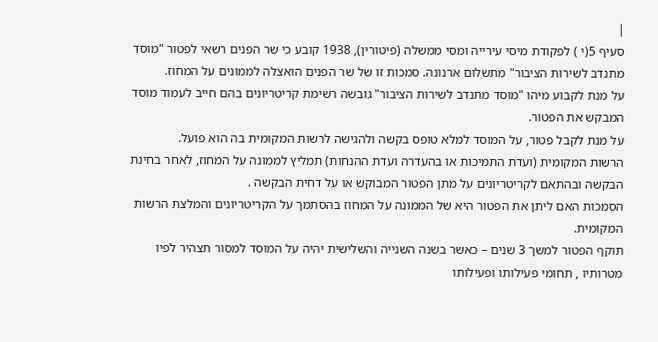|
סעיף 5(י ) לפקודת מיסי עירייה ומסי ממשלה (פיטורין), 1938 קובע כי שר הפנים רשאי לפטור "מוסד מתנדב לשירות הציבור" מתשלום ארנונה. סמכות זו של שר הפנים הואצלה לממונים על המחוז.
על מנת לקבוע מיהו "מוסד מתנדב לשירות הציבור" גובשה רשימת קריטריונים בהם חייב לעמוד מוסד המבקש את הפטור.
על מנת לקבל פטור, על המוסד למלא טופס בקשה ולהגישה לרשות המקומית בה הוא פועל.
הרשות המקומית (ועדת התמיכות או בהעדרה ועדת ההנחות) תמליץ לממונה על המחוז, לאחר בחינת הבקשה ובהתאם לקריטריונים על מתן הפטור המבוקש או על דחית הבקשה .
הסמכות האם ליתן את הפטור היא של הממונה על המחוז בהסתמך על הקריטריונים והמלצת הרשות המקומית.
תוקף הפטור למשך 3 שנים – כאשר בשנה השנייה והשלישית יהיה על המוסד למסור תצהיר לפיו מטרותיו , תחומי פעילותו ופעילותו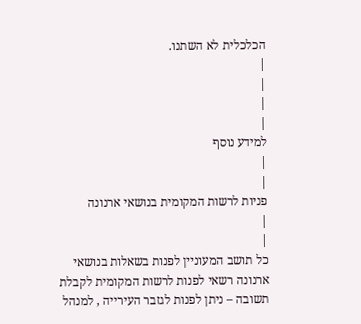הכלכלית לא השתנו.
|
|
|
|
למידע נוסף
|
|
פניות לרשות המקומית בנושאי ארנונה
|
|
כל תושב המעוניין לפנות בשאלות בנושאי ארנונה רשאי לפנות לרשות המקומית לקבלת תשובה – ניתן לפנות לגזבר העירייה , למנהל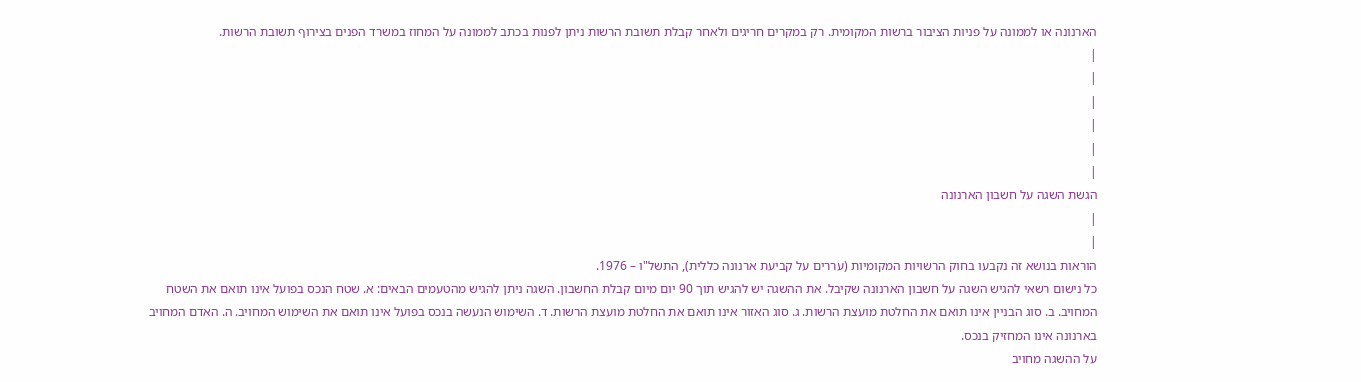הארנונה או לממונה על פניות הציבור ברשות המקומית. רק במקרים חריגים ולאחר קבלת תשובת הרשות ניתן לפנות בכתב לממונה על המחוז במשרד הפנים בצירוף תשובת הרשות.
|
|
|
|
|
|
הגשת השגה על חשבון הארנונה
|
|
הוראות בנושא זה נקבעו בחוק הרשויות המקומיות (עררים על קביעת ארנונה כללית), התשל"ו – 1976.
כל נישום רשאי להגיש השגה על חשבון הארנונה שקיבל. את ההשגה יש להגיש תוך 90 יום מיום קבלת החשבון. השגה ניתן להגיש מהטעמים הבאים: א. שטח הנכס בפועל אינו תואם את השטח המחויב. ב. סוג הבניין אינו תואם את החלטת מועצת הרשות. ג. סוג האזור אינו תואם את החלטת מועצת הרשות. ד. השימוש הנעשה בנכס בפועל אינו תואם את השימוש המחויב. ה. האדם המחויב בארנונה אינו המחזיק בנכס.
על ההשגה מחויב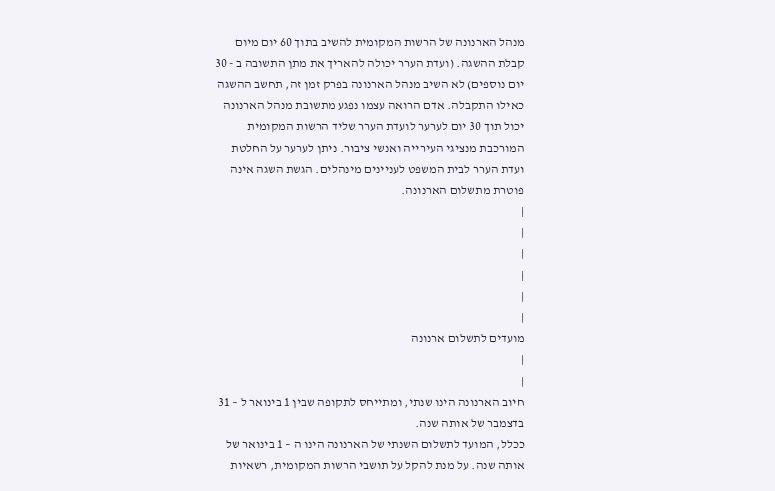מנהל הארנונה של הרשות המקומית להשיב בתוך 60 יום מיום קבלת ההשגה. (ועדת הערר יכולה להאריך את מתן התשובה ב - 30 יום נוספים) לא השיב מנהל הארנונה בפרק זמן זה, תחשב ההשגה כאילו התקבלה. אדם הרואה עצמו נפגע מתשובת מנהל הארנונה יכול תוך 30 יום לערער לועדת הערר שליד הרשות המקומית המורכבת מנציגי העירייה ואנשי ציבור. ניתן לערער על החלטת ועדת הערר לבית המשפט לעניינים מינהלים. הגשת השגה אינה פוטרת מתשלום הארנונה.
|
|
|
|
|
|
מועדים לתשלום ארנונה
|
|
חיוב הארנונה הינו שנתי, ומתייחס לתקופה שבין 1 בינואר ל – 31 בדצמבר של אותה שנה.
ככלל, המועד לתשלום השנתי של הארנונה הינו ה – 1 בינואר של אותה שנה. על מנת להקל על תושבי הרשות המקומית, רשאיות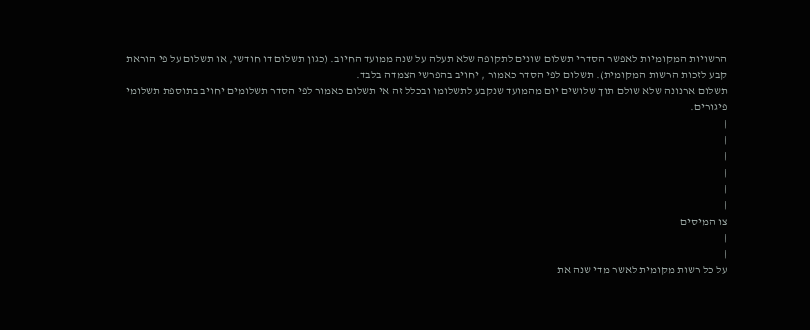הרשויות המקומיות לאפשר הסדרי תשלום שונים לתקופה שלא תעלה על שנה ממועד החיוב. (כגון תשלום דו חודשי, או תשלום על פי הוראת קבע לזכות הרשות המקומית). תשלום לפי הסדר כאמור , יחויב בהפרשי הצמדה בלבד.
תשלום ארנונה שלא שולם תוך שלושים יום מהמועד שנקבע לתשלומו ובכלל זה אי תשלום כאמור לפי הסדר תשלומים יחויב בתוספת תשלומי פיגורים.
|
|
|
|
|
|
צו המיסים
|
|
על כל רשות מקומית לאשר מדי שנה את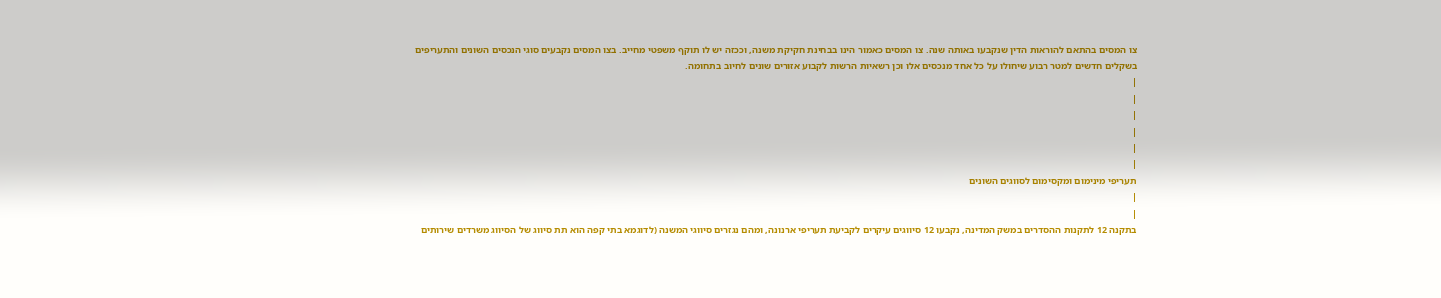צו המסים בהתאם להוראות הדין שנקבעו באותה שנה. צו המסים כאמור הינו בבחינת חקיקת משנה, וככזה יש לו תוקף משפטי מחייב. בצו המסים נקבעים סוגי הנכסים השונים והתעריפים בשקלים חדשים למטר רבוע שיחולו על כל אחד מנכסים אלו וכן רשאיות הרשות לקבוע אזורים שונים לחיוב בתחומה.
|
|
|
|
|
|
תעריפי מינימום ומקסימום לסווגים השונים
|
|
בתקנה 12 לתקנות ההסדרים במשק המדינה, נקבעו 12 סיווגים עיקרים לקביעת תעריפי ארנונה, ומהם נגזרים סיווגי המשנה (לדוגמא בתי קפה הוא תת סיווג של הסיווג משרדים שירותים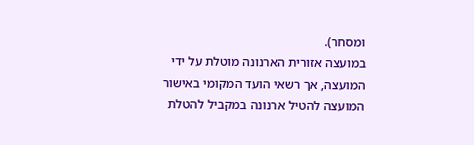ומסחר).
במועצה אזורית הארנונה מוטלת על ידי המועצה, אך רשאי הועד המקומי באישור המועצה להטיל ארנונה במקביל להטלת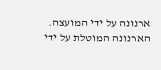ארנונה על ידי המועצה.
הארנונה המוטלת על ידי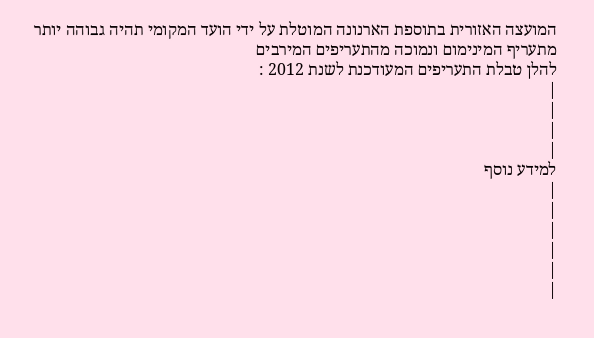המועצה האזורית בתוספת הארנונה המוטלת על ידי הועד המקומי תהיה גבוהה יותר מתעריף המינימום ונמוכה מהתעריפים המירבים
להלן טבלת התעריפים המעודכנת לשנת 2012 :
|
|
|
|
למידע נוסף
|
|
|
|
|
|